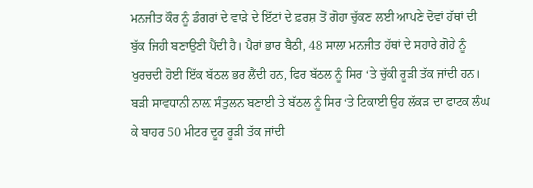ਮਨਜੀਤ ਕੌਰ ਨੂੰ ਡੰਗਰਾਂ ਦੇ ਵਾੜੇ ਦੇ ਇੱਟਾਂ ਦੇ ਫ਼ਰਸ਼ ਤੋਂ ਗੋਹਾ ਚੁੱਕਣ ਲਈ ਆਪਣੇ ਦੋਵਾਂ ਹੱਥਾਂ ਦੀ ਬੁੱਕ ਜਿਹੀ ਬਣਾਉਣੀ ਪੈਂਦੀ ਹੈ। ਪੈਰਾਂ ਭਾਰ ਬੈਠੀ, 48 ਸਾਲਾ ਮਨਜੀਤ ਹੱਥਾਂ ਦੇ ਸਹਾਰੇ ਗੋਹੇ ਨੂੰ ਖੁਰਚਦੀ ਹੋਈ ਇੱਕ ਬੱਠਲ ਭਰ ਲੈਂਦੀ ਹਨ, ਫਿਰ ਬੱਠਲ ਨੂੰ ਸਿਰ ‘ਤੇ ਚੁੱਕੀ ਰੂੜੀ ਤੱਕ ਜਾਂਦੀ ਹਨ। ਬੜੀ ਸਾਵਧਾਨੀ ਨਾਲ਼ ਸੰਤੁਲਨ ਬਣਾਈ ਤੇ ਬੱਠਲ ਨੂੰ ਸਿਰ ‘ਤੇ ਟਿਕਾਈ ਉਹ ਲੱਕੜ ਦਾ ਫਾਟਕ ਲੰਘ ਕੇ ਬਾਹਰ 50 ਮੀਟਰ ਦੂਰ ਰੂੜੀ ਤੱਕ ਜਾਂਦੀ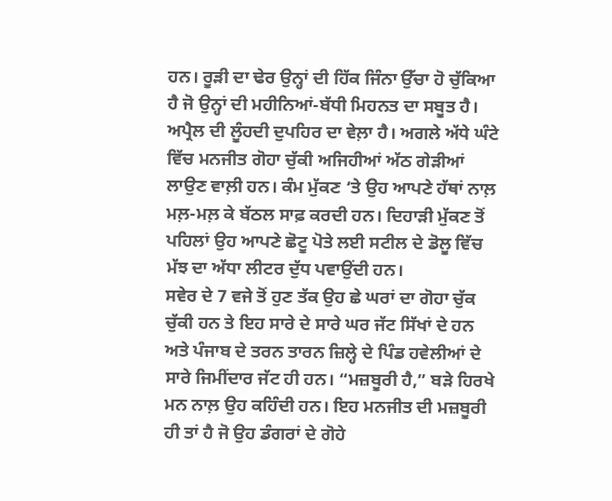ਹਨ। ਰੂੜੀ ਦਾ ਢੇਰ ਉਨ੍ਹਾਂ ਦੀ ਹਿੱਕ ਜਿੰਨਾ ਉੱਚਾ ਹੋ ਚੁੱਕਿਆ ਹੈ ਜੋ ਉਨ੍ਹਾਂ ਦੀ ਮਹੀਨਿਆਂ-ਬੱਧੀ ਮਿਹਨਤ ਦਾ ਸਬੂਤ ਹੈ।
ਅਪ੍ਰੈਲ ਦੀ ਲੂੰਹਦੀ ਦੁਪਹਿਰ ਦਾ ਵੇਲ਼ਾ ਹੈ। ਅਗਲੇ ਅੱਧੇ ਘੰਟੇ ਵਿੱਚ ਮਨਜੀਤ ਗੋਹਾ ਚੁੱਕੀ ਅਜਿਹੀਆਂ ਅੱਠ ਗੇੜੀਆਂ ਲਾਉਣ ਵਾਲ਼ੀ ਹਨ। ਕੰਮ ਮੁੱਕਣ ‘ਤੇ ਉਹ ਆਪਣੇ ਹੱਥਾਂ ਨਾਲ਼ ਮਲ਼-ਮਲ਼ ਕੇ ਬੱਠਲ ਸਾਫ਼ ਕਰਦੀ ਹਨ। ਦਿਹਾੜੀ ਮੁੱਕਣ ਤੋਂ ਪਹਿਲਾਂ ਉਹ ਆਪਣੇ ਛੋਟੂ ਪੋਤੇ ਲਈ ਸਟੀਲ ਦੇ ਡੋਲੂ ਵਿੱਚ ਮੱਝ ਦਾ ਅੱਧਾ ਲੀਟਰ ਦੁੱਧ ਪਵਾਉਂਦੀ ਹਨ।
ਸਵੇਰ ਦੇ 7 ਵਜੇ ਤੋਂ ਹੁਣ ਤੱਕ ਉਹ ਛੇ ਘਰਾਂ ਦਾ ਗੋਹਾ ਚੁੱਕ ਚੁੱਕੀ ਹਨ ਤੇ ਇਹ ਸਾਰੇ ਦੇ ਸਾਰੇ ਘਰ ਜੱਟ ਸਿੱਖਾਂ ਦੇ ਹਨ ਅਤੇ ਪੰਜਾਬ ਦੇ ਤਰਨ ਤਾਰਨ ਜ਼ਿਲ੍ਹੇ ਦੇ ਪਿੰਡ ਹਵੇਲੀਆਂ ਦੇ ਸਾਰੇ ਜਿਮੀਂਦਾਰ ਜੱਟ ਹੀ ਹਨ। “ਮਜ਼ਬੂਰੀ ਹੈ,” ਬੜੇ ਹਿਰਖੇ ਮਨ ਨਾਲ਼ ਉਹ ਕਹਿੰਦੀ ਹਨ। ਇਹ ਮਨਜੀਤ ਦੀ ਮਜ਼ਬੂਰੀ ਹੀ ਤਾਂ ਹੈ ਜੋ ਉਹ ਡੰਗਰਾਂ ਦੇ ਗੋਹੇ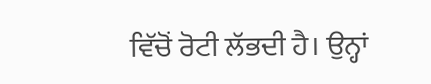ਵਿੱਚੋਂ ਰੋਟੀ ਲੱਭਦੀ ਹੈ। ਉਨ੍ਹਾਂ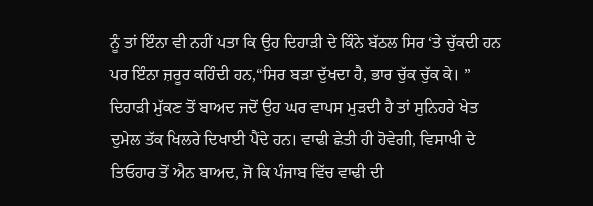ਨੂੰ ਤਾਂ ਇੰਨਾ ਵੀ ਨਹੀਂ ਪਤਾ ਕਿ ਉਹ ਦਿਹਾੜੀ ਦੇ ਕਿੰਨੇ ਬੱਠਲ ਸਿਰ ‘ਤੇ ਚੁੱਕਦੀ ਹਨ ਪਰ ਇੰਨਾ ਜ਼ਰੂਰ ਕਹਿੰਦੀ ਹਨ,“ਸਿਰ ਬੜਾ ਦੁੱਖਦਾ ਹੈ, ਭਾਰ ਚੁੱਕ ਚੁੱਕ ਕੇ। ”
ਦਿਹਾੜੀ ਮੁੱਕਣ ਤੋਂ ਬਾਅਦ ਜਦੋਂ ਉਹ ਘਰ ਵਾਪਸ ਮੁੜਦੀ ਹੈ ਤਾਂ ਸੁਨਿਹਰੇ ਖੇਤ ਦੁਮੇਲ ਤੱਕ ਖਿਲਰੇ ਦਿਖਾਈ ਪੈਂਦੇ ਹਨ। ਵਾਢੀ ਛੇਤੀ ਹੀ ਹੋਵੇਗੀ, ਵਿਸਾਖੀ ਦੇ ਤਿਓਹਾਰ ਤੋਂ ਐਨ ਬਾਅਦ, ਜੋ ਕਿ ਪੰਜਾਬ ਵਿੱਚ ਵਾਢੀ ਦੀ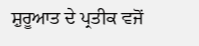ਸ਼ੁਰੂਆਤ ਦੇ ਪ੍ਰਤੀਕ ਵਜੋਂ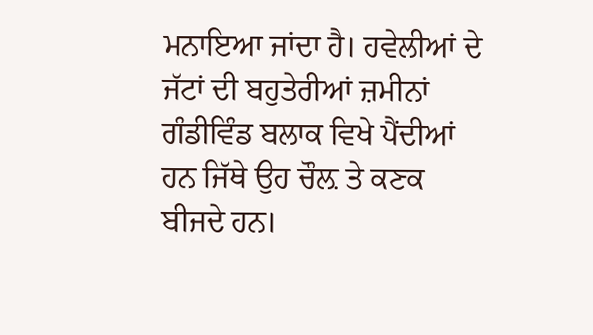ਮਨਾਇਆ ਜਾਂਦਾ ਹੈ। ਹਵੇਲੀਆਂ ਦੇ ਜੱਟਾਂ ਦੀ ਬਹੁਤੇਰੀਆਂ ਜ਼ਮੀਨਾਂ ਗੰਡੀਵਿੰਡ ਬਲਾਕ ਵਿਖੇ ਪੈਂਦੀਆਂ ਹਨ ਜਿੱਥੇ ਉਹ ਚੌਲ਼ ਤੇ ਕਣਕ ਬੀਜਦੇ ਹਨ।